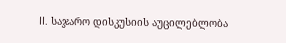II. საჯარო დისკუსიის აუცილებლობა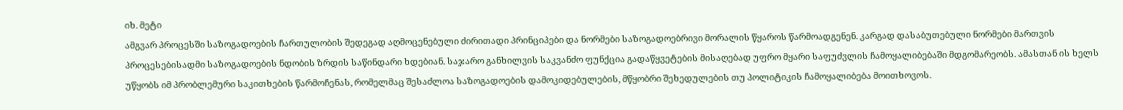იხ. მეტი
ამგვარ პროცესში საზოგადოების ჩართულობის შედეგად აღმოცენებული ძირითადი პრინციპები და ნორმები საზოგადოებრივი მორალის წყაროს წარმოადგენენ. კარგად დასაბუთებული ნორმები მართვის პროცესებისადმი საზოგადოების ნდობის ზრდის საწინდარი ხდებიან. საჯარო განხილვის საკვანძო ფუნქცია გადაწყვეტების მისაღებად უფრო მყარი საფუძვლის ჩამოყალიბებაში მდგომარეობს. ამასთან ის ხელს უწყობს იმ პრობლემური საკითხების წარმოჩენას, რომელმაც შესაძლოა საზოგადოების დამოკიდებულების, მწყობრი შეხედულების თუ პოლიტიკის ჩამოყალიბება მოითხოვოს.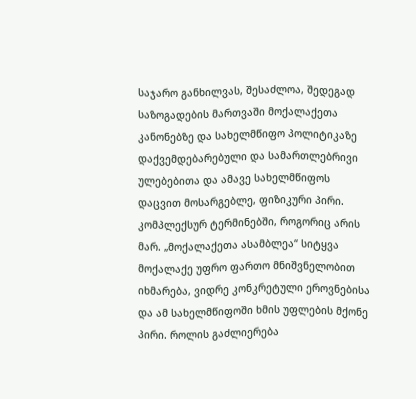საჯარო განხილვას, შესაძლოა, შედეგად საზოგადების მართვაში მოქალაქეთა კანონებზე და სახელმწიფო პოლიტიკაზე დაქვემდებარებული და სამართლებრივი ულებებითა და ამავე სახელმწიფოს დაცვით მოსარგებლე, ფიზიკური პირი. კომპლექსურ ტერმინებში, როგორიც არის მარ. „მოქალაქეთა ასამბლეა“ სიტყვა მოქალაქე უფრო ფართო მნიშვნელობით იხმარება, ვიდრე კონკრეტული ეროვნებისა და ამ სახელმწიფოში ხმის უფლების მქონე პირი. როლის გაძლიერება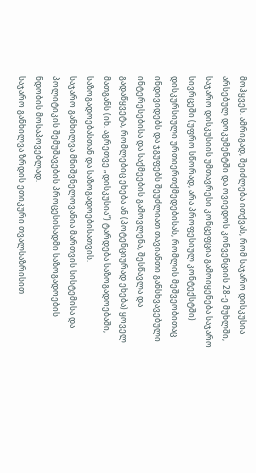მოჰყვეს. ამრიგად, შეიძლება ითქვას, რომ საჯარო დისკუსია არსებულ დოკუმენტში და ოვიედოს კონვენციის 28-ე მუხლში, საჯარო დისკუსიის უმთავრესი კონცეფცია გამოიყენება საჯარო სივრცეში (უფრო სწორად, არა პროფესიულ კონტექსტში) დისკურსიული ურთიერთქმედებისას, რომლის მეშვეობითაც ინდივიდებს და ჯგუფებს შეუძლიათ თავიანთი განსხვავებული ინტერესებისა და საქმეების გამოვლენა, შესწავლა და გადაწყვეტა, რომლებიც ეხება ან (პოტენციურად ეხება) ყოველ მათგანს (იხ. აგრეთვე „დისკუსია“) ტარდება საზოგადოებაში, საზოგადოებასთან და საზოგადოებისათვის.
საჯარო განხილვა მნიშვნელოვანია მართვის სისტემისა და პოლიტიკის შემუშავების პროცესისადმი საზოგადოების ნდობის მოსაპოვებლად.
საჯარო განხილვა ზრდის ეთიკური თვალსაზრისით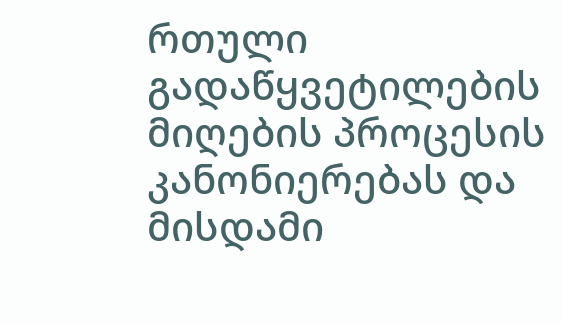რთული გადაწყვეტილების მიღების პროცესის კანონიერებას და მისდამი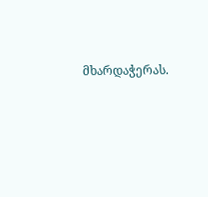მხარდაჭერას.